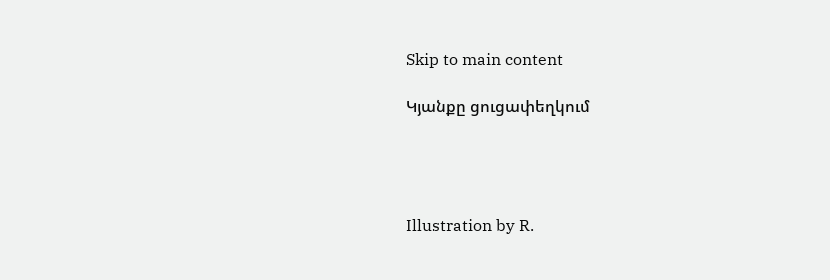Skip to main content

Կյանքը ցուցափեղկում




Illustration by R.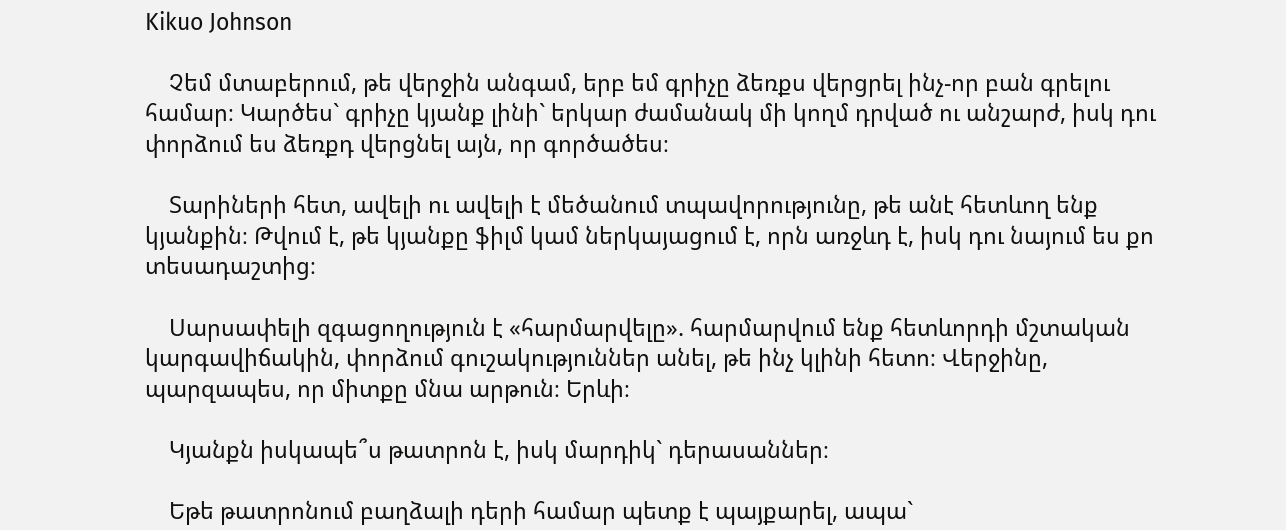Kikuo Johnson

    Չեմ մտաբերում, թե վերջին անգամ, երբ եմ գրիչը ձեռքս վերցրել ինչ-որ բան գրելու համար։ Կարծես` գրիչը կյանք լինի` երկար ժամանակ մի կողմ դրված ու անշարժ, իսկ դու փորձում ես ձեռքդ վերցնել այն, որ գործածես։

    Տարիների հետ, ավելի ու ավելի է մեծանում տպավորությունը, թե անէ հետևող ենք կյանքին։ Թվում է, թե կյանքը ֆիլմ կամ ներկայացում է, որն առջևդ է, իսկ դու նայում ես քո տեսադաշտից։

    Սարսափելի զգացողություն է «հարմարվելը». հարմարվում ենք հետևորդի մշտական կարգավիճակին, փորձում գուշակություններ անել, թե ինչ կլինի հետո։ Վերջինը, պարզապես, որ միտքը մնա արթուն։ Երևի։

    Կյանքն իսկապե՞ս թատրոն է, իսկ մարդիկ` դերասաններ։

    Եթե թատրոնում բաղձալի դերի համար պետք է պայքարել, ապա`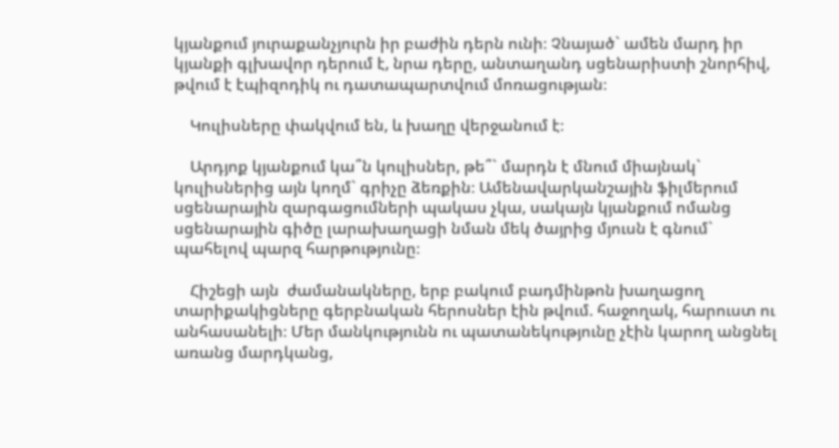կյանքում յուրաքանչյուրն իր բաժին դերն ունի։ Չնայած` ամեն մարդ իր կյանքի գլխավոր դերում է, նրա դերը, անտաղանդ սցենարիստի շնորհիվ, թվում է էպիզոդիկ ու դատապարտվում մոռացության։

    Կուլիսները փակվում են, և խաղը վերջանում է։

    Արդյոք կյանքում կա՞ն կուլիսներ, թե՞` մարդն է մնում միայնակ` կուլիսներից այն կողմ` գրիչը ձեռքին։ Ամենավարկանշային ֆիլմերում սցենարային զարգացումների պակաս չկա, սակայն կյանքում ոմանց սցենարային գիծը լարախաղացի նման մեկ ծայրից մյուսն է գնում` պահելով պարզ հարթությունը։

    Հիշեցի այն  ժամանակները, երբ բակում բադմինթոն խաղացող տարիքակիցները գերբնական հերոսներ էին թվում. հաջողակ, հարուստ ու անհասանելի։ Մեր մանկությունն ու պատանեկությունը չէին կարող անցնել առանց մարդկանց,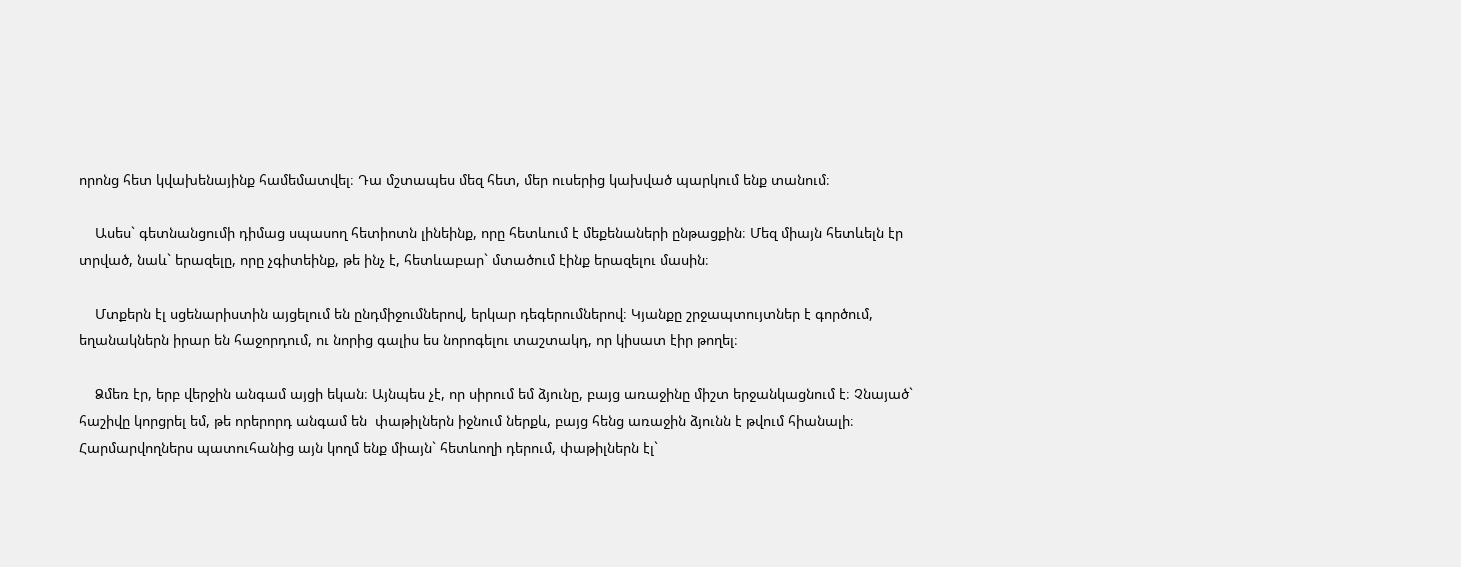որոնց հետ կվախենայինք համեմատվել։ Դա մշտապես մեզ հետ, մեր ուսերից կախված պարկում ենք տանում։

    Ասես` գետնանցումի դիմաց սպասող հետիոտն լինեինք, որը հետևում է մեքենաների ընթացքին։ Մեզ միայն հետևելն էր տրված, նաև` երազելը, որը չգիտեինք, թե ինչ է, հետևաբար` մտածում էինք երազելու մասին։

    Մտքերն էլ սցենարիստին այցելում են ընդմիջումներով, երկար դեգերումներով։ Կյանքը շրջապտույտներ է գործում, եղանակներն իրար են հաջորդում, ու նորից գալիս ես նորոգելու տաշտակդ, որ կիսատ էիր թողել։

    Ձմեռ էր, երբ վերջին անգամ այցի եկան։ Այնպես չէ, որ սիրում եմ ձյունը, բայց առաջինը միշտ երջանկացնում է։ Չնայած` հաշիվը կորցրել եմ, թե որերորդ անգամ են  փաթիլներն իջնում ներքև, բայց հենց առաջին ձյունն է թվում հիանալի։ Հարմարվողներս պատուհանից այն կողմ ենք միայն` հետևողի դերում, փաթիլներն էլ`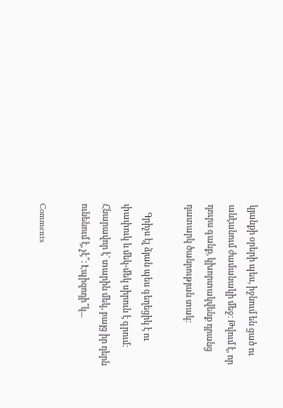կյանքի օրերի պես, իջնում են ցած ու անէանում ժամանակի մեջ։ Թվում է, որ դուրս գանք, կխորտակվենք դրանց դատարկ ծանրության տակ։

    Գրիչս էլ ձյան պես գեղեցիկ է ու փափուկ և մեկ-մեկ սիրուն է գրում։ Հնարավոր է` տարին մեկ, բայց իր դերն ունենում է, չէ՞։ Էպիզոդի՞կ...

Comments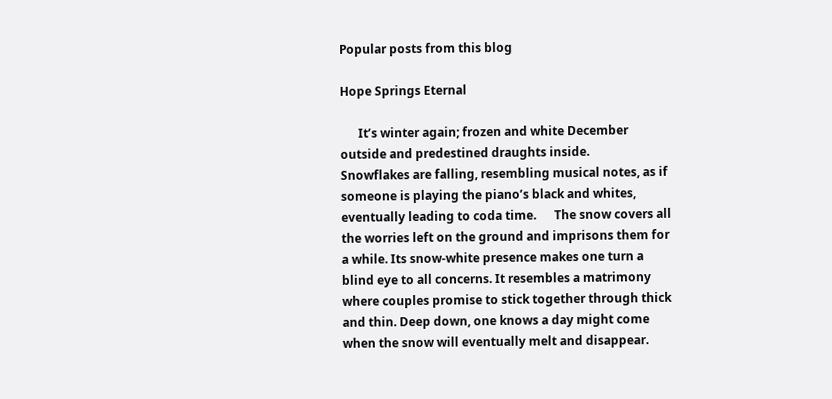Popular posts from this blog

Hope Springs Eternal

      It’s winter again; frozen and white December outside and predestined draughts inside.      Snowflakes are falling, resembling musical notes, as if someone is playing the piano’s black and whites, eventually leading to coda time.      The snow covers all the worries left on the ground and imprisons them for a while. Its snow-white presence makes one turn a blind eye to all concerns. It resembles a matrimony where couples promise to stick together through thick and thin. Deep down, one knows a day might come when the snow will eventually melt and disappear.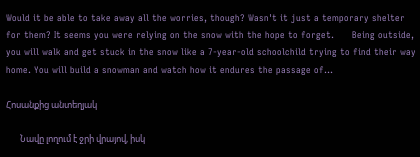Would it be able to take away all the worries, though? Wasn't it just a temporary shelter for them? It seems you were relying on the snow with the hope to forget.      Being outside, you will walk and get stuck in the snow like a 7-year-old schoolchild trying to find their way home. You will build a snowman and watch how it endures the passage of...

Հոսանքից անտեղյակ

       Նավը լողում է ջրի վրայով, իսկ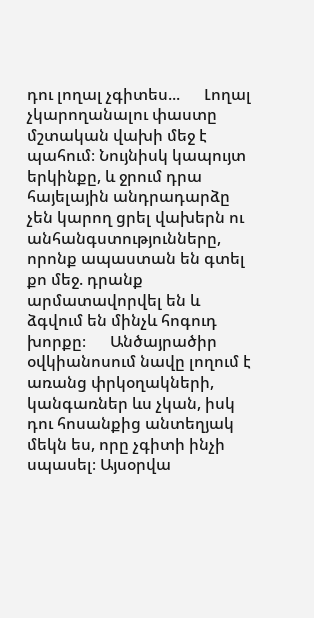դու լողալ չգիտես...      Լողալ չկարողանալու փաստը մշտական վախի մեջ է պահում։ Նույնիսկ կապույտ երկինքը, և ջրում դրա հայելային անդրադարձը չեն կարող ցրել վախերն ու անհանգստությունները, որոնք ապաստան են գտել քո մեջ. դրանք արմատավորվել են և ձգվում են մինչև հոգուդ խորքը։      Անծայրածիր օվկիանոսում նավը լողում է առանց փրկօղակների, կանգառներ ևս չկան, իսկ դու հոսանքից անտեղյակ մեկն ես, որը չգիտի ինչի սպասել։ Այսօրվա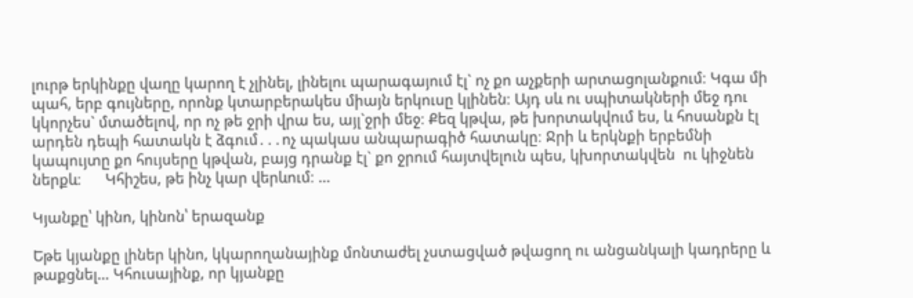լուրթ երկինքը վաղը կարող է չլինել, լինելու պարագայում էլ` ոչ քո աչքերի արտացոլանքում։ Կգա մի պահ, երբ գույները, որոնք կտարբերակես միայն երկուսը կլինեն։ Այդ սև ու սպիտակների մեջ դու կկորչես` մտածելով, որ ոչ թե ջրի վրա ես, այլ`ջրի մեջ։ Քեզ կթվա, թե խորտակվում ես, և հոսանքն էլ արդեն դեպի հատակն է ձգում․․․ոչ պակաս անպարագիծ հատակը։ Ջրի և երկնքի երբեմնի կապույտը քո հույսերը կթվան, բայց դրանք էլ` քո ջրում հայտվելուն պես, կխորտակվեն  ու կիջնեն ներքև։      Կհիշես, թե ինչ կար վերևում։ ...

Կյանքը՝ կինո, կինոն՝ երազանք

Եթե կյանքը լիներ կինո, կկարողանայինք մոնտաժել չստացված թվացող ու անցանկալի կադրերը և թաքցնել… Կհուսայինք, որ կյանքը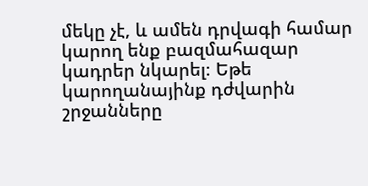մեկը չէ, և ամեն դրվագի համար կարող ենք բազմահազար կադրեր նկարել։ Եթե կարողանայինք դժվարին շրջանները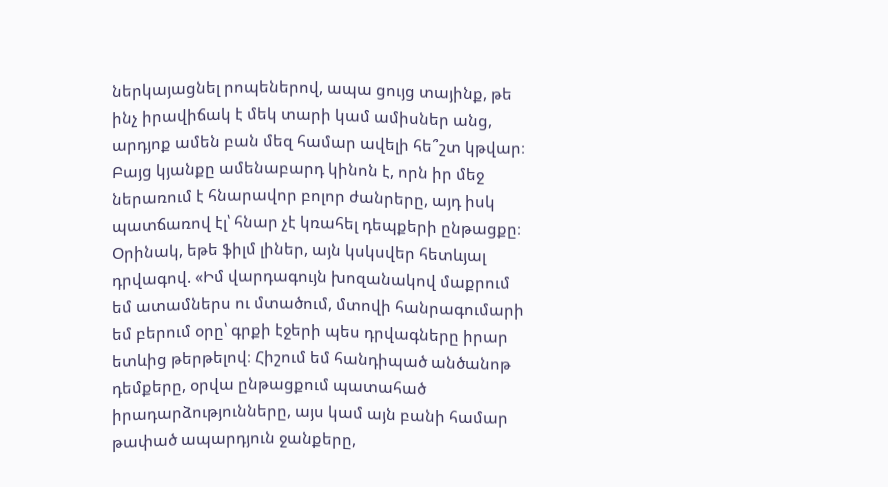ներկայացնել րոպեներով, ապա ցույց տայինք, թե ինչ իրավիճակ է մեկ տարի կամ ամիսներ անց, արդյոք ամեն բան մեզ համար ավելի հե՞շտ կթվար։ Բայց կյանքը ամենաբարդ կինոն է, որն իր մեջ ներառում է հնարավոր բոլոր ժանրերը, այդ իսկ պատճառով էլ՝ հնար չէ կռահել դեպքերի ընթացքը։ Օրինակ, եթե ֆիլմ լիներ, այն կսկսվեր հետևյալ դրվագով. «Իմ վարդագույն խոզանակով մաքրում եմ ատամներս ու մտածում, մտովի հանրագումարի եմ բերում օրը՝ գրքի էջերի պես դրվագները իրար ետևից թերթելով։ Հիշում եմ հանդիպած անծանոթ դեմքերը, օրվա ընթացքում պատահած իրադարձությունները, այս կամ այն բանի համար թափած ապարդյուն ջանքերը,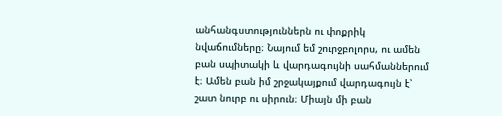անհանգստություններն ու փոքրիկ նվաճումները։ Նայում եմ շուրջբոլորս, ու ամեն բան սպիտակի և վարդագույնի սահմաններում է։ Ամեն բան իմ շրջակայքում վարդագույն է՝ շատ նուրբ ու սիրուն։ Միայն մի բան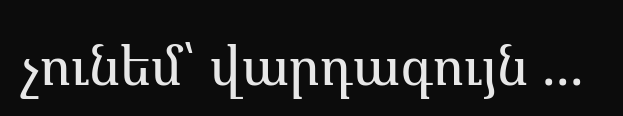չունեմ՝ վարդագույն ...